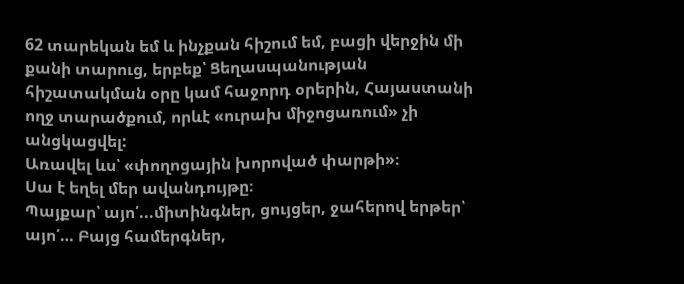62 տարեկան եմ և ինչքան հիշում եմ, բացի վերջին մի քանի տարուց, երբեք՝ Ցեղասպանության հիշատակման օրը կամ հաջորդ օրերին, Հայաստանի ողջ տարածքում, որևէ «ուրախ միջոցառում» չի անցկացվել:
Առավել ևս՝ «փողոցային խորոված փարթի»։
Սա է եղել մեր ավանդույթը։
Պայքար՝ այո՛...միտինգներ, ցույցեր, ջահերով երթեր՝ այո՛… Բայց համերգներ,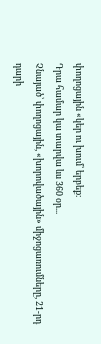փողոցային «կեր ու խում՝ երբեք։
Դրա համար կա տարվա ևս 360 օր...
Չնայած՝ փողոցային, «խորովածային» միջոցառումները, 21-րդ դարի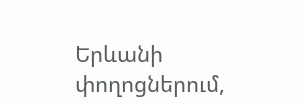Երևանի փողոցներում,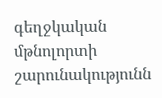գեղջկական մթնոլորտի շարունակությունն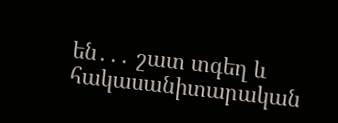են․․․ շատ տգեղ և հակասանիտարական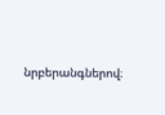նրբերանգներով։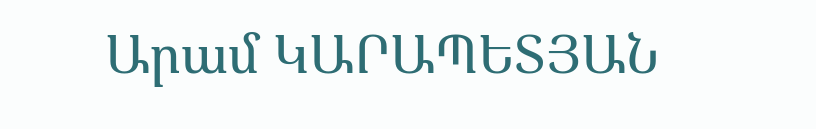Արամ ԿԱՐԱՊԵՏՅԱՆ